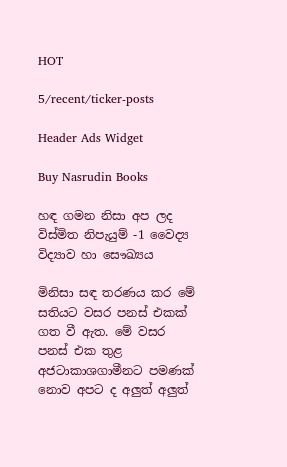HOT

5/recent/ticker-posts

Header Ads Widget

Buy Nasrudin Books

හඳ ගමන නිසා අප ලද විස්මිත නිපැයුම් -1 වෛද්‍ය විද්‍යාව හා සෞඛ්‍යය

මිනිසා සඳ තරණය කර මේ සතියට වසර පනස් එකක් ගත වී ඇත. මේ වසර පනස් එක තුළ අජටාකාශගාමීනට පමණක් නොව අපට ද අලුත් අලුත්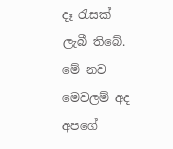දෑ රැසක් ලැබී තිබේ. මේ නව මෙවලම් අද අපගේ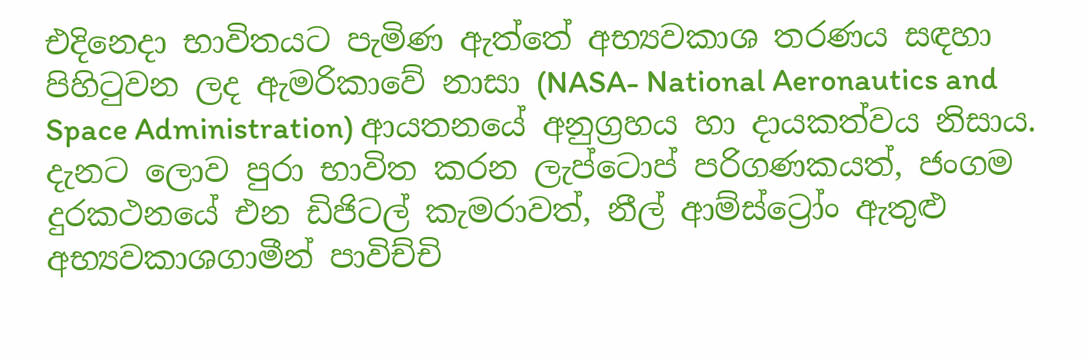එදිනෙදා භාවිතයට පැමිණ ඇත්තේ අභ්‍යවකාශ තරණය සඳහා පිහිටුවන ලද ඇමරිකාවේ නාසා (NASA- National Aeronautics and Space Administration) ආයතනයේ අනුග්‍රහය හා දායකත්වය නිසාය. දැනට ලොව පුරා භාවිත කරන ලැප්ටොප් පරිගණකයත්, ජංගම දුරකථනයේ එන ඩිජිටල් කැමරාවත්, නීල් ආම්ස්ට්‍රෝං ඇතුළු අභ්‍යවකාශගාමීන් පාවිච්චි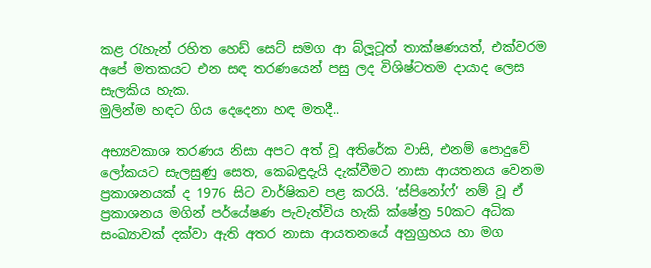කළ රැහැන් රහිත හෙඩ් සෙට් සමග ආ බ්ලූටූත් තාක්ෂණයත්, එක්වරම අපේ මතකයට එන සඳ තරණයෙන් පසු ලද විශිෂ්ටතම දායාද ලෙස සැලකිය හැක.
මුලින්ම හඳට ගිය දෙදෙනා හඳ මතදී..

අභ්‍යවකාශ තරණය නිසා අපට අත් වූ අතිරේක වාසි, එනම් පොදුවේ ලෝකයට සැලසුණු සෙත, කෙබඳුදැයි දැක්වීමට නාසා ආයතනය වෙනම ප්‍රකාශනයක් ද 1976 සිට වාර්ෂිකව පළ කරයි. ‘ස්පිනෝෆ්’ නම් වූ ඒ ප්‍රකාශනය මගින් පර්යේෂණ පැවැත්විය හැකි ක්ෂේත්‍ර 50කට අධික සංඛ්‍යාවක් දක්වා ඇති අතර නාසා ආයතනයේ අනුග්‍රහය හා මග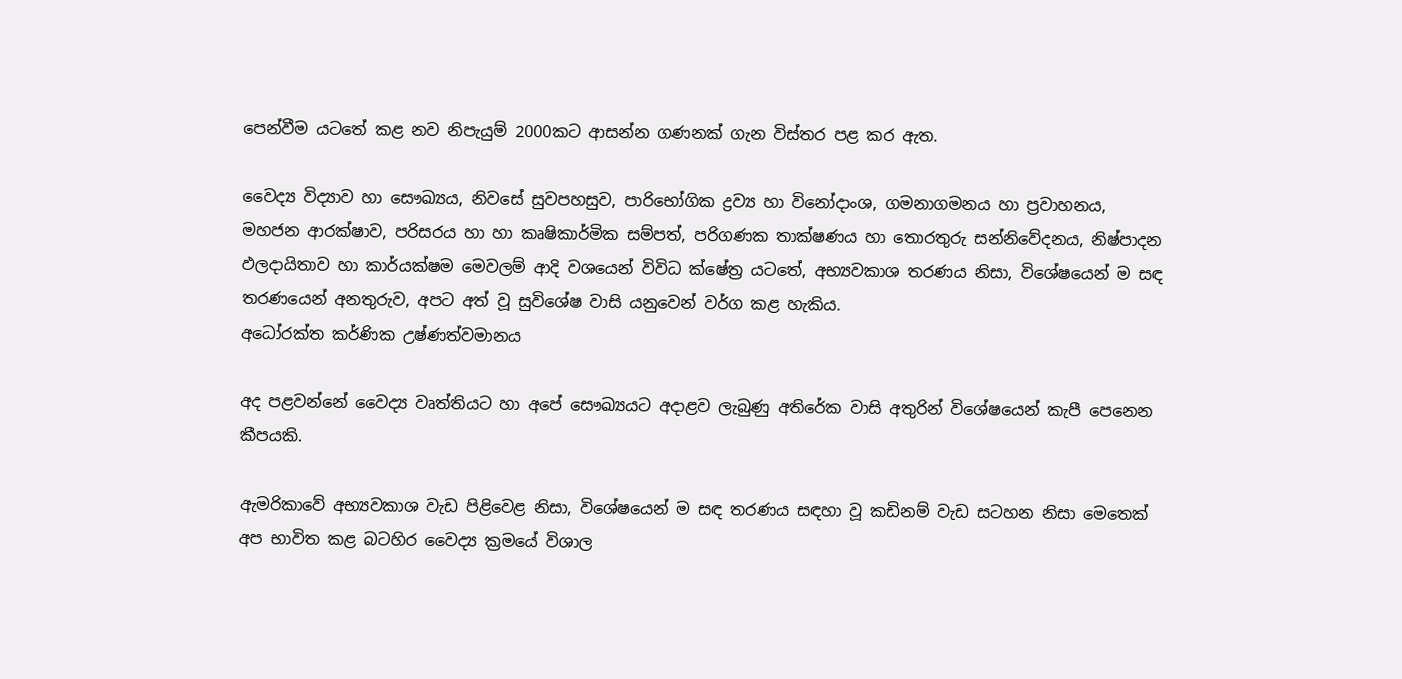පෙන්වීම යටතේ කළ නව නිපැයුම් 2000කට ආසන්න ගණනක් ගැන විස්තර පළ කර ඇත.

වෛද්‍ය විද්‍යාව හා සෞඛ්‍යය, නිවසේ සුවපහසුව, පාරිභෝගික ද්‍රව්‍ය හා විනෝදාංශ, ගමනාගමනය හා ප්‍රවාහනය, මහජන ආරක්ෂාව, පරිසරය හා හා කෘෂිකාර්මික සම්පත්, පරිගණක තාක්ෂණය හා තොරතුරු සන්නිවේදනය, නිෂ්පාදන ඵලදායිතාව හා කාර්යක්ෂම මෙවලම් ආදි වශයෙන් විවිධ ක්ෂේත්‍ර යටතේ, අභ්‍යවකාශ තරණය නිසා, විශේෂයෙන් ම සඳ තරණයෙන් අනතුරුව, අපට අත් වූ සුවිශේෂ වාසි යනුවෙන් වර්ග කළ හැකිය.
අධෝරක්ත කර්ණික උෂ්ණත්වමානය

අද පළවන්නේ වෛද්‍ය වෘත්තියට හා අපේ සෞඛ්‍යයට අදාළව ලැබුණු අතිරේක වාසි අතුරින් විශේෂයෙන් කැපී පෙනෙන කීපයකි.

ඇමරිකාවේ අභ්‍යවකාශ වැඩ පිළිවෙළ නිසා, විශේෂයෙන් ම සඳ තරණය සඳහා වූ කඩිනම් වැඩ සටහන නිසා මෙතෙක් අප භාවිත කළ බටහිර වෛද්‍ය ක්‍රමයේ විශාල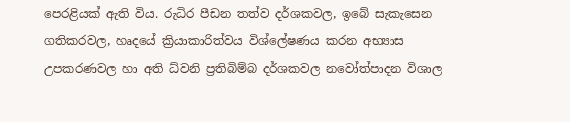පෙරළියක් ඇති විය. රුධිර පීඩන තත්ව දර්ශකවල, ඉබේ සැකැසෙන ගතිකරවල, හෘදයේ ක්‍රියාකාරිත්වය විශ්ලේෂණය කරන අභ්‍යාස උපකරණවල හා අති ධ්වනි ප්‍රතිබිම්බ දර්ශකවල නවෝත්පාදන විශාල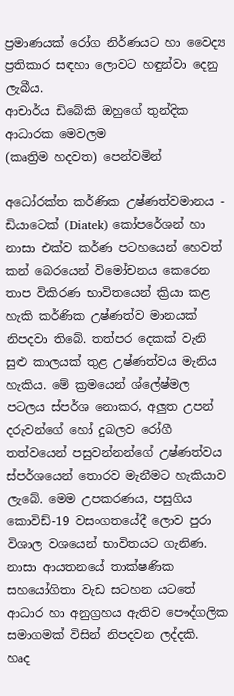ප්‍රමාණයක් රෝග නිර්ණයට හා වෛද්‍ය ප්‍රතිකාර සඳහා ලොවට හඳුන්වා දෙනු ලැබීය.
ආචාර්ය ඩිබේකි ඔහුගේ තුන්දික ආධාරක මෙවලම
(කෘත්‍රිම හදවත) පෙන්වමින්

අධෝරක්ත කර්ණික උෂ්ණත්වමානය - ඩියාටෙක් (Diatek) කෝපරේශන් හා නාසා එක්ව කර්ණ පටහයෙන් හෙවත් කන් බෙරයෙන් විමෝචනය කෙරෙන තාප විකිරණ භාවිතයෙන් ක්‍රියා කළ හැකි කර්ණික උෂ්ණත්ව මානයක් නිපදවා තිබේ. තත්පර දෙකක් වැනි සුළු කාලයක් තුළ උෂ්ණත්වය මැනිය හැකිය. මේ ක්‍රමයෙන් ශ්ලේෂ්මල පටලය ස්පර්ශ නොකර, අලුත උපන් දරුවන්ගේ හෝ දුබලව රෝගී තත්වයෙන් පසුවන්නන්ගේ උෂ්ණත්වය ස්පර්ශයෙන් තොරව මැනීමට හැකියාව ලැබේ. මෙම උපකරණය, පසුගිය කොවිඩ්-19 වසංගතයේදී ලොව පුරා විශාල වශයෙන් භාවිතයට ගැනිණ. නාසා ආයතනයේ තාක්ෂණික සහයෝගිතා වැඩ සටහන යටතේ ආධාර හා අනුග්‍රහය ඇතිව පෞද්ගලික සමාගමක් විසින් නිපදවන ලද්දකි.
හෘද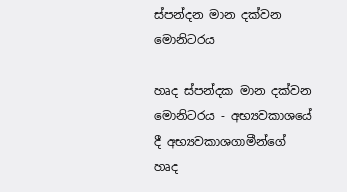ස්පන්දන මාන දක්වන මොනිටරය

හෘද ස්පන්දක මාන දක්වන මොනිටරය - අභ්‍යවකාශයේ දී අභ්‍යවකාශගාමීන්ගේ හෘද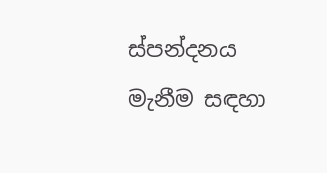ස්පන්දනය මැනීම සඳහා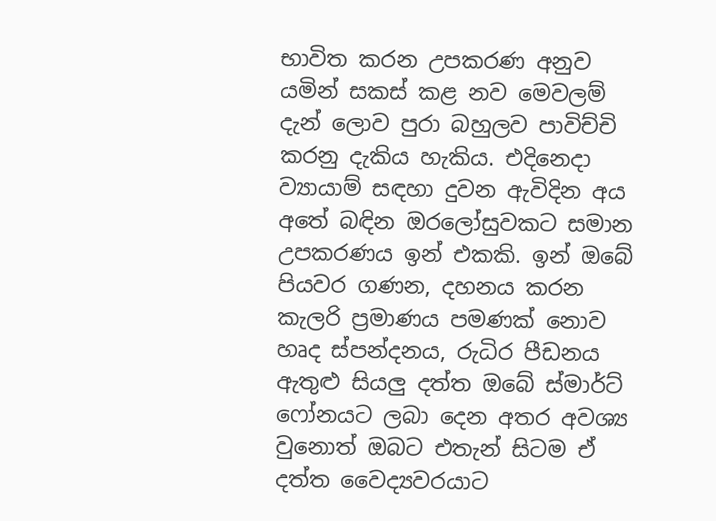භාවිත කරන උපකරණ අනුව යමින් සකස් කළ නව මෙවලම් දැන් ලොව පුරා බහුලව පාවිච්චි කරනු දැකිය හැකිය. එදිනෙදා ව්‍යායාම් සඳහා දුවන ඇවිදින අය අතේ බඳින ඔරලෝසුවකට සමාන උපකරණය ඉන් එකකි. ඉන් ඔබේ පියවර ගණන, දහනය කරන කැලරි ප්‍රමාණය පමණක් නොව හෘද ස්පන්දනය, රුධිර පීඩනය ඇතුළු සියලු දත්ත ඔබේ ස්මාර්ට් ෆෝනයට ලබා දෙන අතර අවශ්‍ය වුනොත් ඔබට එතැන් සිටම ඒ දත්ත වෛද්‍යවරයාට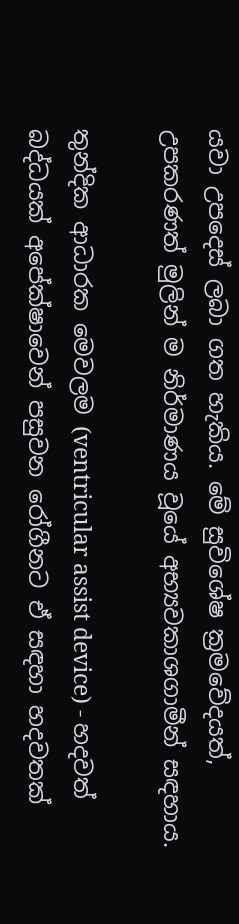යවා උපදෙස් ලබා ගත හැකිය. මේ සුවිශේෂ ක්‍රමවේදයත්, උපකරණත් මුලින් ම නිර්මාණය වූයේ අභ්‍යවකාශගාමීන් සඳහාය.

තුන්දික ආධාරක මෙවලම (ventricular assist device) - හදවත් බද්ධයක් අපේක්ෂාවෙන් පසුවන රෝගීනට ඒ සඳහා හදවතක්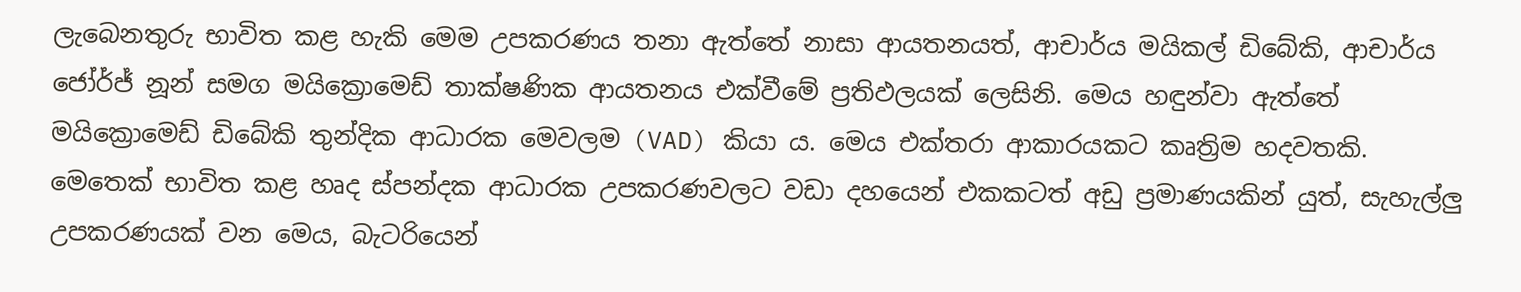ලැබෙනතුරු භාවිත කළ හැකි මෙම උපකරණය තනා ඇත්තේ නාසා ආයතනයත්, ආචාර්ය මයිකල් ඩිබේකි, ආචාර්ය ජෝර්ජ් නූන් සමග මයික්‍රොමෙඩ් තාක්ෂණික ආයතනය එක්වීමේ ප්‍රතිඵලයක් ලෙසිනි. මෙය හඳුන්වා ඇත්තේ මයික්‍රොමෙඩ් ඩිබේකි තුන්දික ආධාරක මෙවලම (VAD) කියා ය. මෙය එක්තරා ආකාරයකට කෘත්‍රිම හදවතකි. මෙතෙක් භාවිත කළ හෘද ස්පන්දක ආධාරක උපකරණවලට වඩා දහයෙන් එකකටත් අඩු ප්‍රමාණයකින් යුත්, සැහැල්ලු උපකරණයක් වන මෙය, බැටරියෙන්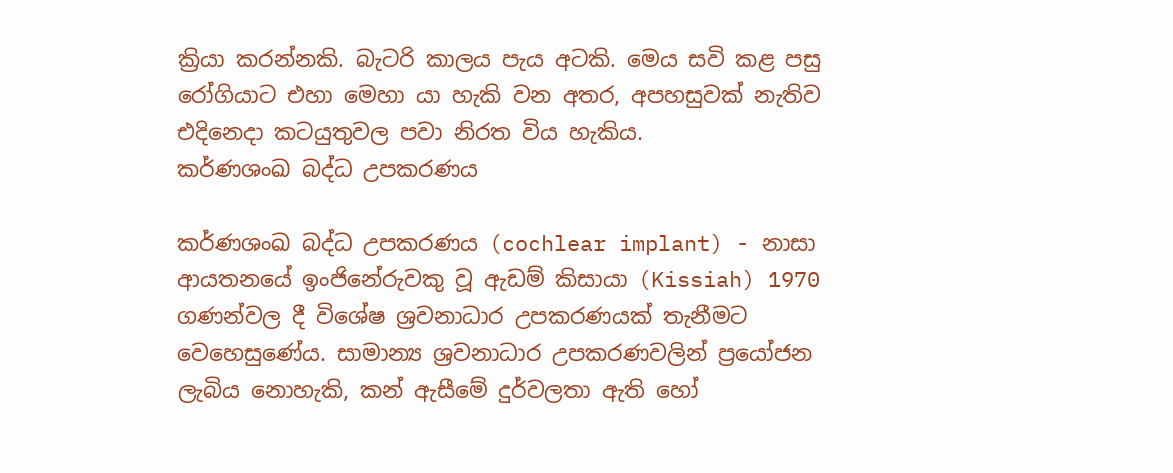ක්‍රියා කරන්නකි. බැටරි කාලය පැය අටකි. මෙය සවි කළ පසු රෝගියාට එහා මෙහා යා හැකි වන අතර, අපහසුවක් නැතිව එදිනෙදා කටයුතුවල පවා නිරත විය හැකිය.
කර්ණශංඛ බද්ධ උපකරණය

කර්ණශංඛ බද්ධ උපකරණය (cochlear implant) - නාසා ආයතනයේ ඉංජිනේරුවකු වූ ඇඩම් කිසායා (Kissiah) 1970 ගණන්වල දී විශේෂ ශ්‍රවනාධාර උපකරණයක් තැනීමට වෙහෙසුණේය. සාමාන්‍ය ශ්‍රවනාධාර උපකරණවලින් ප්‍රයෝජන ලැබිය නොහැකි, කන් ඇසීමේ දුර්වලතා ඇති හෝ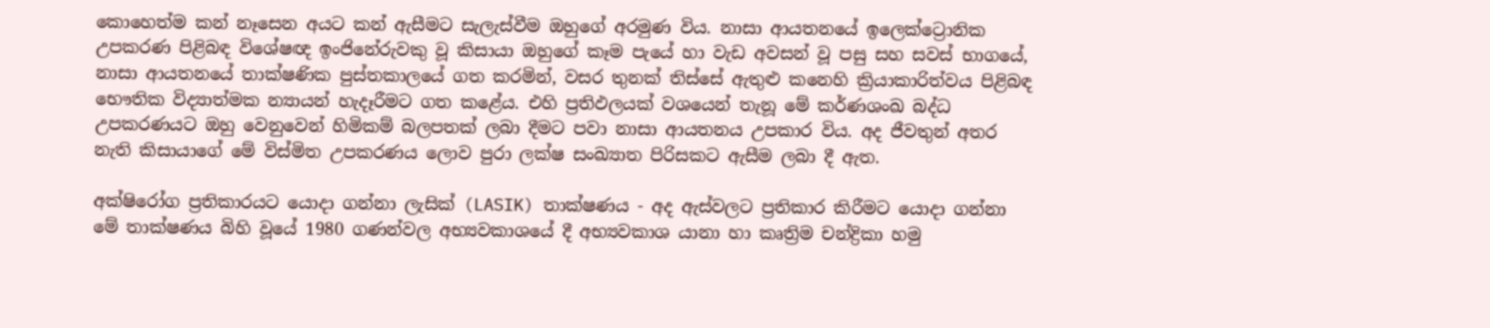කොහෙත්ම කන් නෑසෙන අයට කන් ඇසීමට සැලැස්වීම ඔහුගේ අරමුණ විය. නාසා ආයතනයේ ඉලෙක්ට්‍රොනික උපකරණ පිළිබඳ විශේෂඥ ඉංජිනේරුවකු වූ කිසායා ඔහුගේ කෑම පැයේ හා වැඩ අවසන් වූ පසු සහ සවස් භාගයේ, නාසා ආයතනයේ තාක්ෂණික පුස්තකාලයේ ගත කරමින්, වසර තුනක් තිස්සේ ඇතුළු කනෙහි ක්‍රියාකාරිත්වය පිළිබඳ භෞතික විද්‍යාත්මක න්‍යායන් හැදෑරීමට ගත කළේය. එහි ප්‍රතිඵලයක් වශයෙන් තැනූ මේ කර්ණශංඛ බද්ධ උපකරණයට ඔහු වෙනුවෙන් හිමිකම් බලපතක් ලබා දීමට පවා නාසා ආයතනය උපකාර විය. අද ජීවතුන් අතර නැති කිසායාගේ මේ විස්මිත උපකරණය ලොව පුරා ලක්ෂ සංඛ්‍යාත පිරිසකට ඇසීම ලබා දී ඇත.

අක්ෂිරෝග ප්‍රතිකාරයට යොදා ගන්නා ලැසික් (LASIK) තාක්ෂණය - අද ඇස්වලට ප්‍රතිකාර කිරීමට යොදා ගන්නා මේ තාක්ෂණය බිහි වූයේ 1980 ගණන්වල අභ්‍යවකාශයේ දී අභ්‍යවකාශ යානා හා කෘත්‍රිම චන්ද්‍රිකා හමු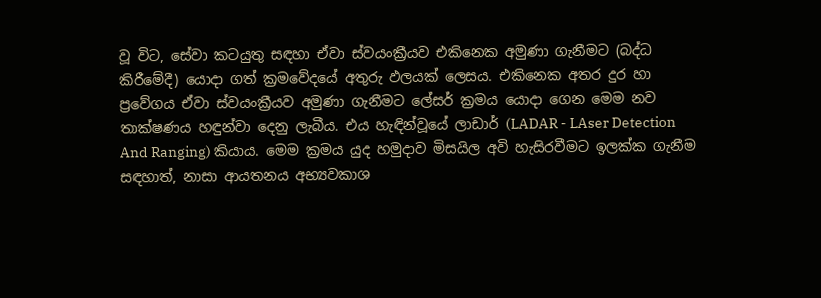වූ විට, සේවා කටයුතු සඳහා ඒවා ස්වයංක්‍රීයව එකිනෙක අමුණා ගැනීමට (බද්ධ කිරීමේදී) යොදා ගත් ක්‍රමවේදයේ අතුරු ඵලයක් ලෙසය. එකිනෙක අතර දුර හා ප්‍රවේගය ඒවා ස්වයංක්‍රීයව අමුණා ගැනීමට ලේසර් ක්‍රමය යොදා ගෙන මෙම නව තාක්ෂණය හඳුන්වා දෙනු ලැබීය. එය හැඳින්වූයේ ලාඩාර් (LADAR - LAser Detection And Ranging) කියාය. මෙම ක්‍රමය යුද හමුදාව මිසයිල අවි හැසිරවීමට ඉලක්ක ගැනීම සඳහාත්, නාසා ආයතනය අභ්‍යවකාශ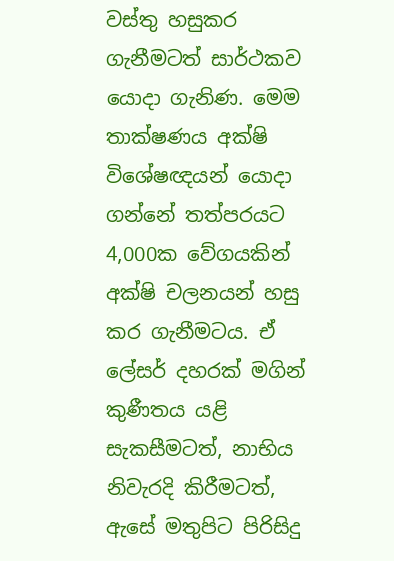වස්තු හසුකර ගැනීමටත් සාර්ථකව යොදා ගැනිණ. මෙම තාක්ෂණය අක්ෂි විශේෂඥයන් යොදා ගන්නේ තත්පරයට 4,000ක වේගයකින් අක්ෂි චලනයන් හසු කර ගැනීමටය. ඒ ලේසර් දහරක් මගින් කුණීතය යළි සැකසීමටත්, නාභිය නිවැරදි කිරීමටත්, ඇසේ මතුපිට පිරිසිදු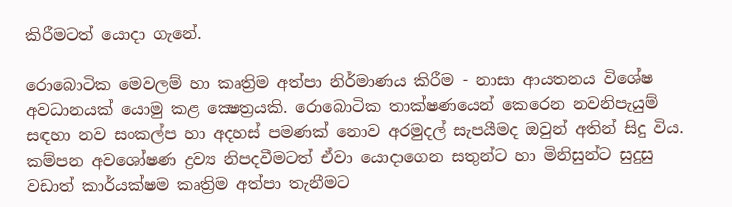කිරීමටත් යොදා ගැනේ.

රොබොටික මෙවලම් හා කෘත්‍රිම අත්පා නිර්මාණය කිරීම - නාසා ආයතනය විශේෂ අවධානයක් යොමු කළ ක්‍ෂ‍ෙත්‍රයකි. රොබොටික තාක්ෂණයෙන් කෙරෙන නවනිපැයුම් සඳහා නව සංකල්ප හා අදහස් පමණක් නොව අරමුදල් සැපයීමද ඔවුන් අතින් සිදු විය. කම්පන අවශෝෂණ ද්‍රව්‍ය නිපදවීමටත් ඒවා යොදාගෙන සතුන්ට හා මිනිසුන්ට සුදුසු වඩාත් කාර්යක්ෂම කෘත්‍රිම අත්පා තැනීමට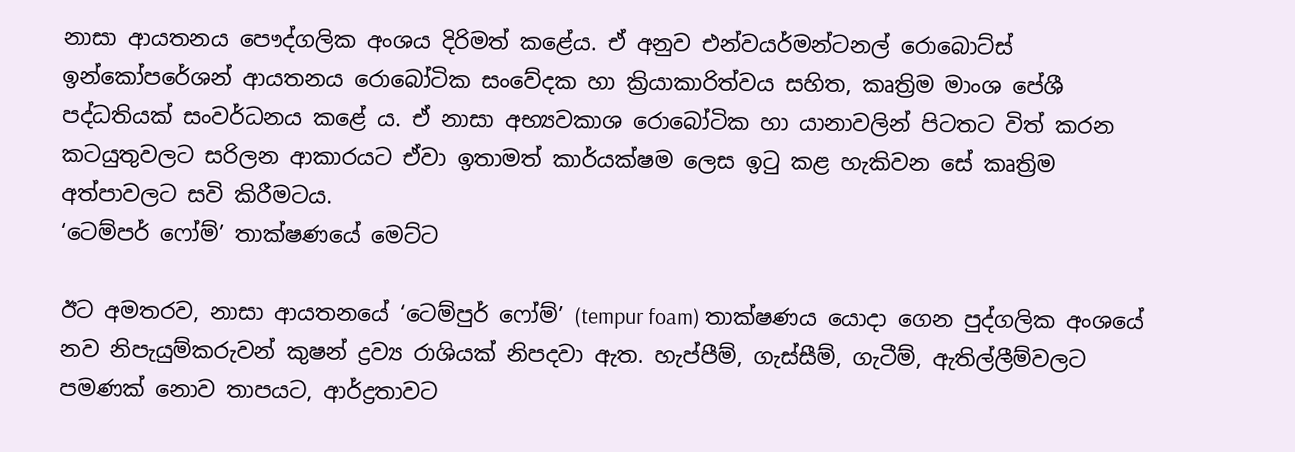නාසා ආයතනය පෞද්ගලික අංශය දිරිමත් කළේය. ඒ අනුව එන්වයර්මන්ටනල් රොබොට්ස් ඉන්කෝපරේශන් ආයතනය රොබෝටික සංවේදක හා ක්‍රියාකාරිත්වය සහිත, කෘත්‍රිම මාංශ පේශී පද්ධතියක් සංවර්ධනය කළේ ය. ඒ නාසා අභ්‍යවකාශ රොබෝටික හා යානාවලින් පිටතට විත් කරන කටයුතුවලට සරිලන ආකාරයට ඒවා ඉතාමත් කාර්යක්ෂම ලෙස ඉටු කළ හැකිවන සේ කෘත්‍රිම අත්පාවලට සවි කිරීමටය.
‘ටෙම්පර් ෆෝම්’ තාක්ෂණයේ මෙට්ට

ඊට අමතරව, නාසා ආයතනයේ ‘ටෙම්පුර් ෆෝම්’ (tempur foam) තාක්ෂණය යොදා ගෙන පුද්ගලික අංශයේ නව නිපැයුම්කරුවන් කුෂන් ද්‍රව්‍ය රාශියක් නිපදවා ඇත. හැප්පීම්, ගැස්සීම්, ගැටීම්, ඇතිල්ලීම්වලට පමණක් නොව තාපයට, ආර්ද්‍රතාවට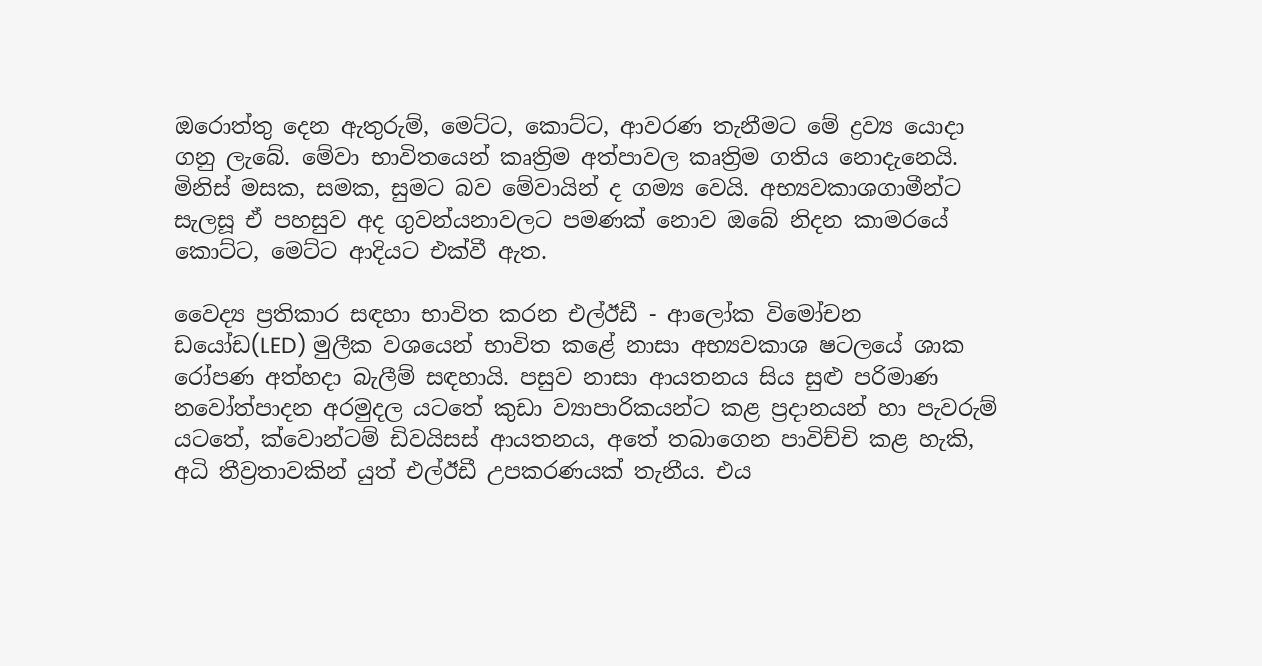ඔරොත්තු දෙන ඇතුරුම්, මෙට්ට, කොට්ට, ආවරණ තැනීමට මේ ද්‍රව්‍ය යොදා ගනු ලැබේ. මේවා භාවිතයෙන් කෘත්‍රිම අත්පාවල කෘත්‍රිම ගතිය නොදැනෙයි. මිනිස් මසක, සමක, සුමට බව මේවායින් ද ගම්‍ය වෙයි. අභ්‍යවකාශගාමීන්ට සැලසූ ඒ පහසුව අද ගුවන්යනාවලට පමණක් නොව ඔබේ නිදන කාමරයේ කොට්ට, මෙට්ට ආදියට එක්වී ඇත.

වෛද්‍ය ප්‍රතිකාර සඳහා භාවිත කරන එල්ඊඩී - ආලෝක විමෝචන ඩයෝඩ(LED) මුලීක වශයෙන් භාවිත කළේ නාසා අභ්‍යවකාශ ෂටලයේ ශාක රෝපණ අත්හදා බැලීම් සඳහායි. පසුව නාසා ආයතනය සිය සුළු පරිමාණ නවෝත්පාදන අරමුදල යටතේ කුඩා ව්‍යාපාරිකයන්ට කළ ප්‍රදානයන් හා පැවරුම් යටතේ, ක්වොන්ටම් ඩිවයිසස් ආයතනය, අතේ තබාගෙන පාවිච්චි කළ හැකි, අධි තීව්‍රතාවකින් යුත් එල්ඊඩී උපකරණයක් තැනීය. එය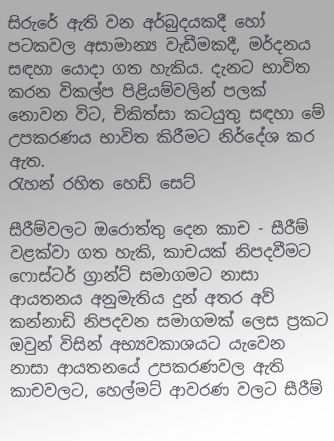සිරුරේ ඇති වන අර්බුදයකදී හෝ පටකවල අසාමාන්‍ය වැඩීමකදී, මර්දනය සඳහා යොදා ගත හැකිය. දැනට භාවිත කරන විකල්ප පිළියම්වලින් පලක් නොවන විට, චිකිත්සා කටයුතු සඳහා මේ උපකරණය භාවිත කිරීමට නිර්දේශ කර ඇත.
රැහන් රහිත හෙඩ් සෙට්

සීරීම්වලට ඔරොත්තු දෙන කාච - සීරීම් වළක්වා ගත හැකි, කාචයක් නිපදවීමට ෆොස්ටර් ග්‍රාන්ට් සමාගමට නාසා ආයතනය අනුමැතිය දුන් අතර අව් කන්නාඩි නිපදවන සමාගමක් ලෙස ප්‍රකට ඔවුන් විසින් අභ්‍යවකාශයට යැවෙන නාසා ආයතනයේ උපකරණවල ඇති කාචවලට, හෙල්මට් ආවරණ වලට සීරීම්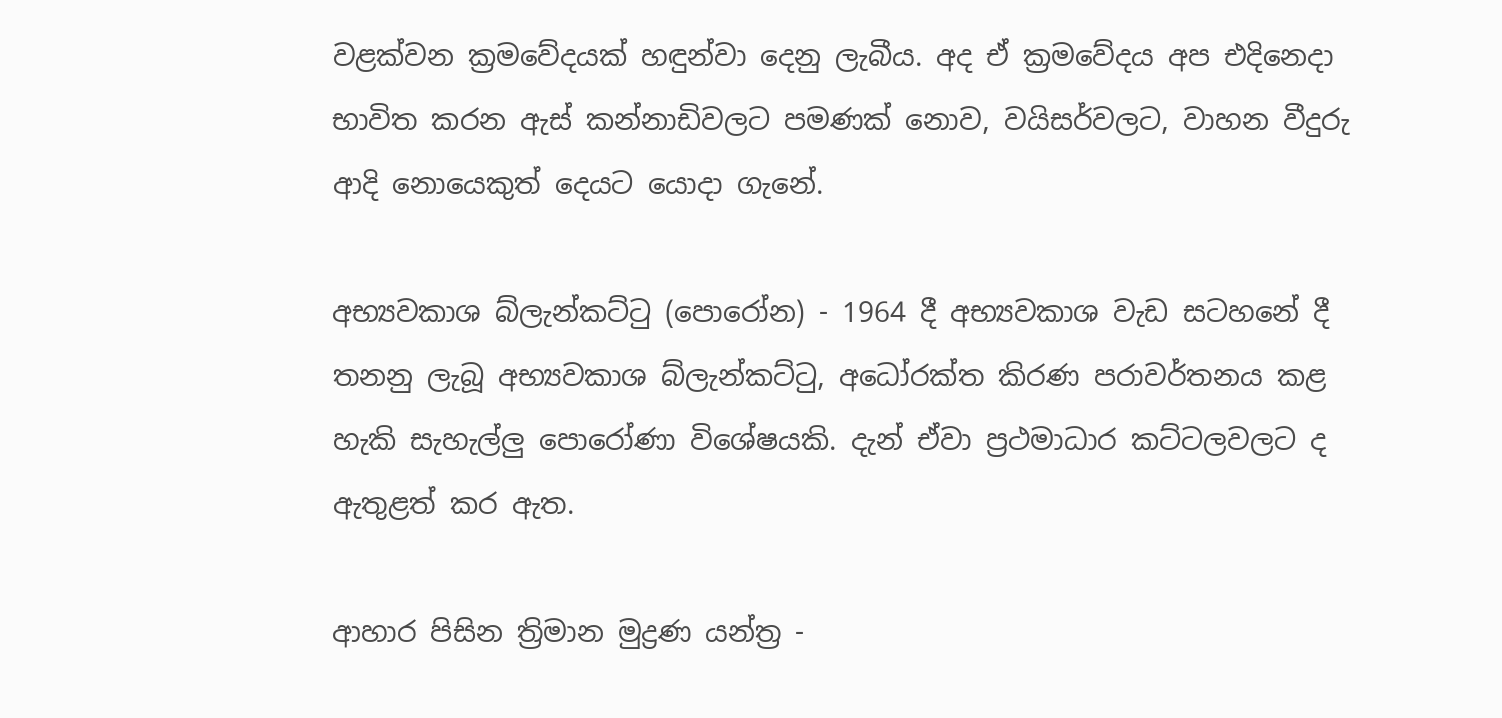වළක්වන ක්‍රමවේදයක් හඳුන්වා දෙනු ලැබීය. අද ඒ ක්‍රමවේදය අප එදිනෙදා භාවිත කරන ඇස් කන්නාඩිවලට පමණක් නොව, වයිසර්වලට, වාහන වීදුරු ආදි නොයෙකුත් දෙයට යොදා ගැනේ.

අභ්‍යවක‍ාශ බ්ලැන්කට්ටු (පොරෝන) - 1964 දී අභ්‍යවකාශ වැඩ සටහනේ දී තනනු ලැබූ අභ්‍යවක‍ාශ බ්ලැන්කට්ටු, අධෝරක්ත කිරණ පරාවර්තනය කළ හැකි සැහැල්ලු පොරෝණා විශේෂයකි. දැන් ඒවා ප්‍රථමාධාර කට්ටලවලට ද ඇතුළත් කර ඇත.

ආහාර පිසින ත්‍රිමාන මුද්‍රණ යන්ත්‍ර -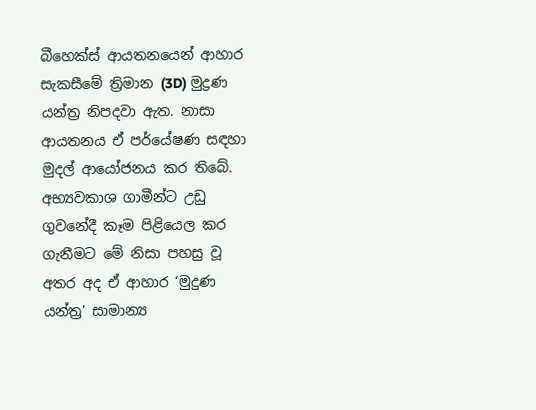බීහෙක්ස් ආයතනයෙන් ආහාර සැකසීමේ ත්‍රිමාන (3D) මුද්‍රණ යන්ත්‍ර නිපදවා ඇත. නාසා ආයතනය ඒ පර්යේෂණ සඳහා මුදල් ආයෝජනය කර තිබේ. අභ්‍යවකාශ ගාමීන්ට උඩු ගුවනේදී කෑම පිළියෙල කර ගැනීමට මේ නිසා පහසු වූ අතර අද ඒ ආහාර ‘මුදුණ යන්ත්‍ර’ සාමාන්‍ය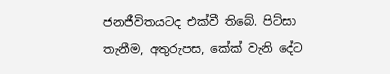ජනජීවිතයටද එක්වී තිබේ. පිට්සා තැනීම, අතුරුපස, කේක් වැනි දේට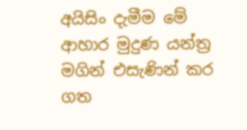අයිසිං දැමීම මේ ආහාර මුදුණ යන්ත්‍ර මගින් එසැණින් කර ගත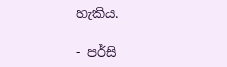හැකිය.

- පර්සි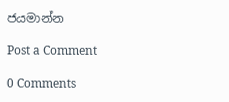ජයමාන්න

Post a Comment

0 Comments